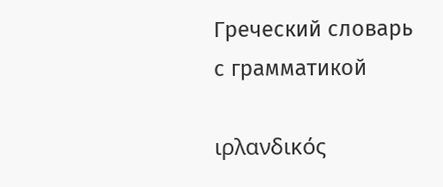Греческий словарь
с грамматикой

ιρλανδικός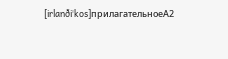[irlanðiˈkos]прилагательноеA2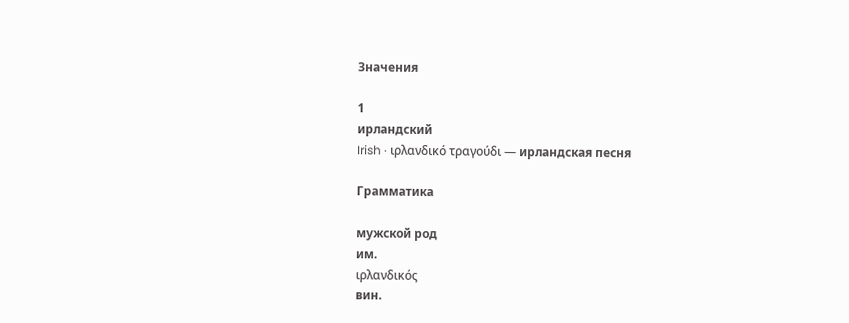Значения

1
ирландский
Irish · ιρλανδικό τραγούδι — ирландская песня

Грамматика

мужской род
им.
ιρλανδικός
вин.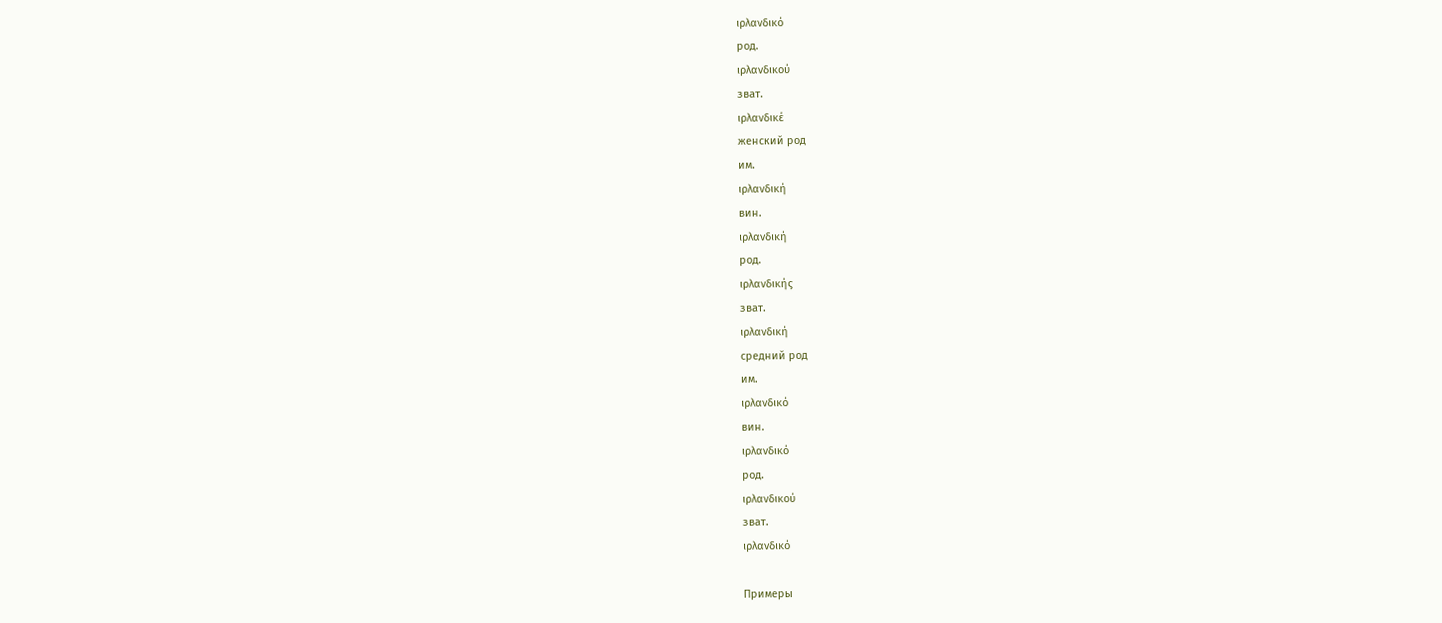ιρλανδικό
род.
ιρλανδικού
зват.
ιρλανδικέ
женский род
им.
ιρλανδική
вин.
ιρλανδική
род.
ιρλανδικής
зват.
ιρλανδική
средний род
им.
ιρλανδικό
вин.
ιρλανδικό
род.
ιρλανδικού
зват.
ιρλανδικό

Примеры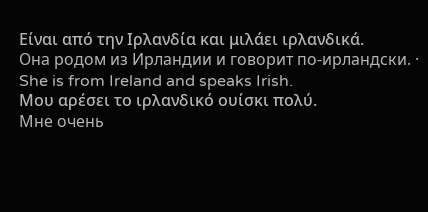Είναι από την Ιρλανδία και μιλάει ιρλανδικά.
Она родом из Ирландии и говорит по-ирландски. · She is from Ireland and speaks Irish.
Μου αρέσει το ιρλανδικό ουίσκι πολύ.
Мне очень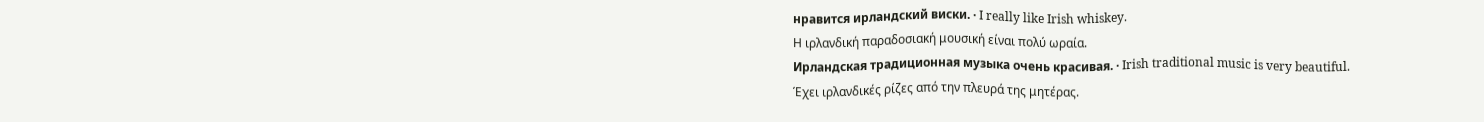нравится ирландский виски. · I really like Irish whiskey.
Η ιρλανδική παραδοσιακή μουσική είναι πολύ ωραία.
Ирландская традиционная музыка очень красивая. · Irish traditional music is very beautiful.
Έχει ιρλανδικές ρίζες από την πλευρά της μητέρας.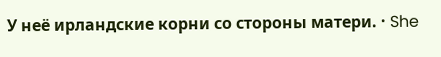У неё ирландские корни со стороны матери. · She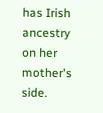has Irish ancestry on her mother's side.